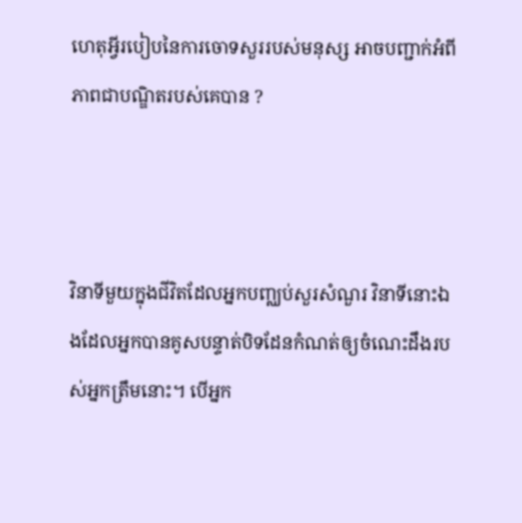ហេតុអ្វីរបៀបនៃការចោទសួររបស់មនុស្ស អាចបញ្ជាក់អំពីភាពជាបណ្ឌិតរបស់គេបាន ?



វិនាទីមួយក្នុងជីវិតដែលអ្នកបញ្ឈប់សួរសំណួរ វិនាទីនោះឯងដែលអ្នកបានគូសបន្ទាត់បិទដែនកំណត់ឲ្យចំណេះដឹងរបស់អ្នកត្រឹមនោះ។ បើអ្នក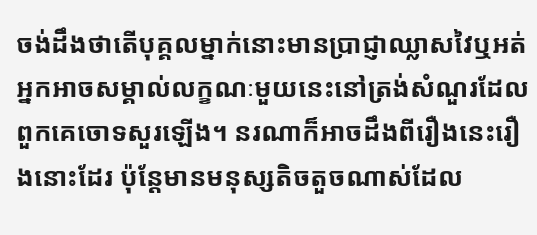ចង់ដឹងថាតើបុគ្គលម្នាក់នោះមានប្រាជ្ញាឈ្លាសវៃឬអត់ អ្នកអាចសម្គាល់លក្ខណៈមួយនេះនៅត្រង់សំណួរដែលពួកគេចោទសួរឡើង។ នរណាក៏អាចដឹងពីរឿងនេះរឿងនោះដែរ ប៉ុន្តែមានមនុស្សតិចតួចណាស់ដែល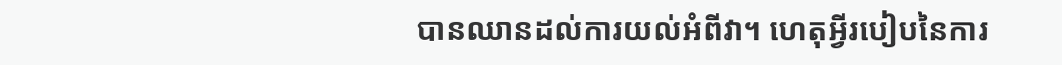បានឈានដល់ការយល់អំពីវា។ ហេតុអ្វីរបៀបនៃការ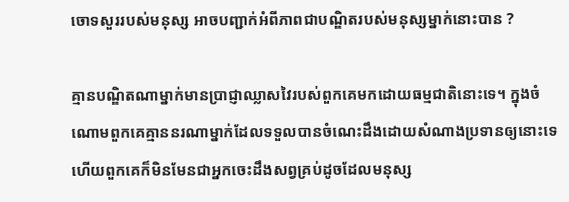ចោទសួររបស់មនុស្ស អាចបញ្ជាក់អំពីភាពជាបណ្ឌិតរបស់មនុស្សម្នាក់នោះបាន ?

គ្មានបណ្ឌិតណាម្នាក់មានប្រាជ្ញាឈ្លាសវៃរបស់ពួកគេមកដោយធម្មជាតិនោះទេ។ ក្នុងចំណោមពួកគេគ្មាននរណាម្នាក់ដែលទទួលបានចំណេះដឹងដោយសំណាងប្រទានឲ្យនោះទេ ហើយពួកគេក៏មិនមែនជាអ្នកចេះដឹងសព្វគ្រប់ដូចដែលមនុស្ស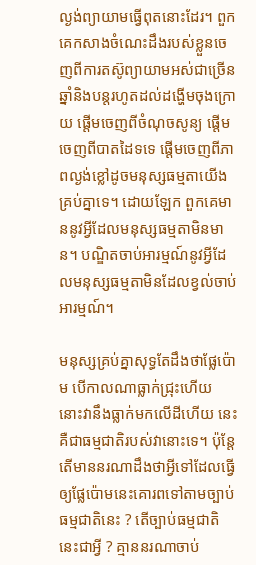ល្ងង់ព្យាយាមធ្វើពុតនោះដែរ។ ពួកគេកសាងចំណេះដឹងរបស់ខ្លួនចេញពីការតស៊ូព្យាយាមអស់ជាច្រើនឆ្នាំនិងបន្តរហូតដល់ដង្ហើមចុងក្រោយ ផ្ដើមចេញពីចំណុចសូន្យ ផ្ដើមចេញពីបាតដៃទទេ ផ្ដើមចេញពីភាពល្ងង់ខ្លៅដូចមនុស្សធម្មតាយើងគ្រប់គ្នាទេ។ ដោយឡែក ពួកគេមាននូវអ្វីដែលមនុស្សធម្មតាមិនមាន។ បណ្ឌិតចាប់អារម្មណ៍នូវអ្វីដែលមនុស្សធម្មតាមិនដែលខ្វល់ចាប់អារម្មណ៍។

មនុស្សគ្រប់គ្នាសុទ្ធតែដឹងថាផ្លែប៉ោម បើកាលណាធ្លាក់ជ្រុះហើយ នោះវានឹងធ្លាក់មកលើដីហើយ នេះគឺជាធម្មជាតិរបស់វានោះទេ។ ប៉ុន្តែតើមាននរណាដឹងថាអ្វីទៅដែលធ្វើឲ្យផ្លែប៉ោមនេះគោរពទៅតាមច្បាប់ធម្មជាតិនេះ ? តើច្បាប់ធម្មជាតិនេះជាអ្វី ? គ្មាននរណាចាប់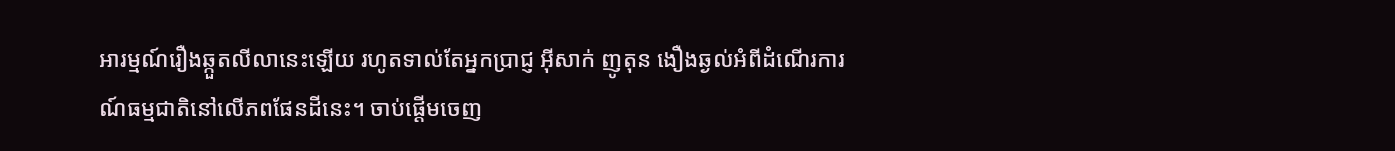អារម្មណ៍រឿងឆ្កួតលីលានេះឡើយ រហូតទាល់តែអ្នកប្រាជ្ញ អ៊ីសាក់ ញូតុន ងឿងឆ្ងល់អំពីដំណើរការណ៍ធម្មជាតិនៅលើភពផែនដីនេះ។ ចាប់ផ្ដើមចេញ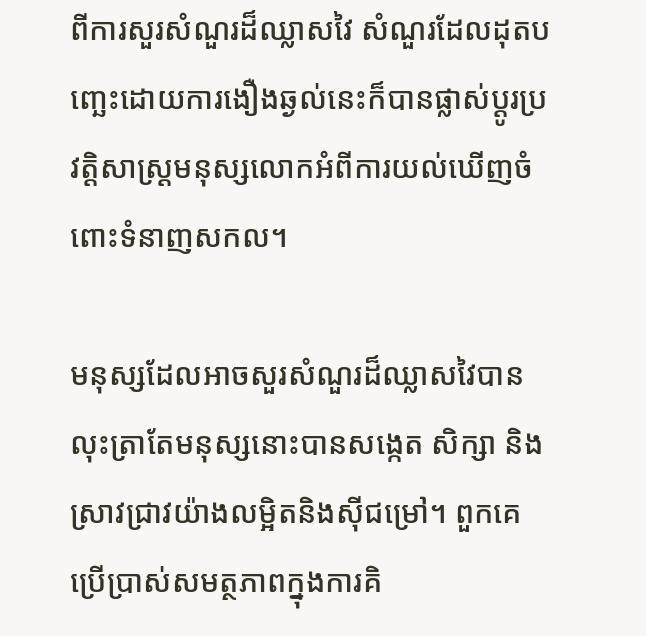ពីការសួរសំណួរដ៏ឈ្លាសវៃ សំណួរដែលដុតបញ្ឆេះដោយការងឿងឆ្ងល់នេះក៏បានផ្លាស់ប្ដូរប្រវត្តិសាស្ត្រមនុស្សលោកអំពីការយល់ឃើញចំពោះទំនាញសកល។

មនុស្សដែលអាចសួរសំណួរដ៏ឈ្លាសវៃបាន លុះត្រាតែមនុស្សនោះបានសង្កេត សិក្សា និងស្រាវជ្រាវយ៉ាងលម្អិតនិងស៊ីជម្រៅ។ ពួកគេប្រើប្រាស់សមត្ថភាពក្នុងការគិ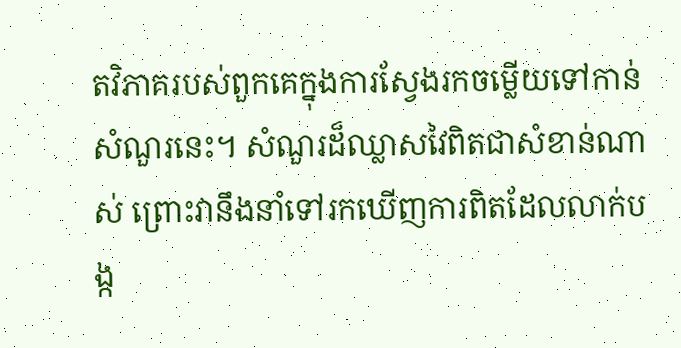តវិភាគរបស់ពួកគេក្នុងការស្វែងរកចម្លើយទៅកាន់សំណួរនេះ។ សំណួរដ៏ឈ្លាសវៃពិតជាសំខាន់ណាស់ ព្រោះវានឹងនាំទៅរកឃើញការពិតដែលលាក់បង្ក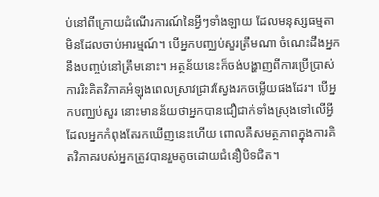ប់នៅពីក្រោយដំណើរការណ៍នៃអ្វីៗទាំងឡាយ ដែលមនុស្សធម្មតាមិនដែលចាប់អារម្មណ៍។ បើអ្នកបញ្ឈប់សួរត្រឹមណា ចំណេះដឹងអ្នកនឹងបញ្ចប់នៅត្រឹមនោះ។ អត្ថន័យនេះក៏ចង់បង្ហាញពីការប្រើប្រាស់ការរិះគិតវិភាគអំឡុងពេលស្រាវជ្រាវស្វែងរកចម្លើយផងដែរ។ បើអ្នកបញ្ឈប់សួរ នោះមានន័យថាអ្នកបានជឿជាក់ទាំងស្រុងទៅលើអ្វីដែលអ្នកកំពុងតែរកឃើញនេះហើយ ពោលគឺសមត្ថភាពក្នុងការគិតវិភាគរបស់អ្នកត្រូវបានរួមតូចដោយជំនឿបិទជិត។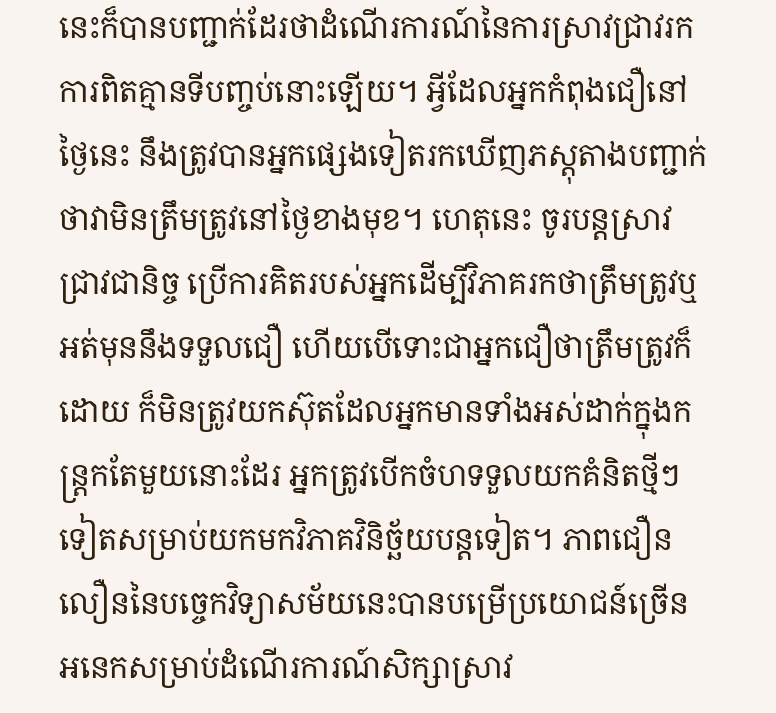នេះក៏បានបញ្ជាក់ដែរថាដំណើរការណ៍នៃការស្រាវជ្រាវរកការពិតគ្មានទីបញ្ចប់នោះឡើយ។ អ្វីដែលអ្នកកំពុងជឿនៅថ្ងៃនេះ នឹងត្រូវបានអ្នកផ្សេងទៀតរកឃើញភស្តុតាងបញ្ជាក់ថាវាមិនត្រឹមត្រូវនៅថ្ងៃខាងមុខ។ ហេតុនេះ ចូរបន្តស្រាវជ្រាវជានិច្ច ប្រើការគិតរបស់អ្នកដើម្បីវិភាគរកថាត្រឹមត្រូវឬអត់មុននឹងទទួលជឿ ហើយបើទោះជាអ្នកជឿថាត្រឹមត្រូវក៏ដោយ ក៏មិនត្រូវយកស៊ុតដែលអ្នកមានទាំងអស់ដាក់ក្នុងកន្ត្រកតែមួយនោះដែរ អ្នកត្រូវបើកចំហទទួលយកគំនិតថ្មីៗទៀតសម្រាប់យកមកវិភាគវិនិច្ឆ័យបន្តទៀត។ ភាពជឿនលឿននៃបច្ចេកវិទ្យាសម័យនេះបានបម្រើប្រយោជន៍ច្រើនអនេកសម្រាប់ដំណើរការណ៍សិក្សាស្រាវ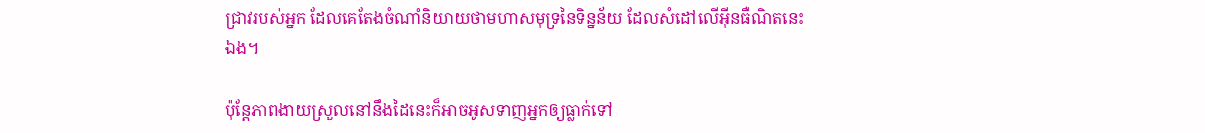ជ្រាវរបស់អ្នក ដែលគេតែងចំណាំនិយាយថាមហាសមុទ្រនៃទិន្នន័យ ដែលសំដៅលើអ៊ីនធឺណិតនេះឯង។

ប៉ុន្តែភាពងាយស្រួលនៅនឹងដៃនេះក៏អាចអូសទាញអ្នកឲ្យធ្លាក់ទៅ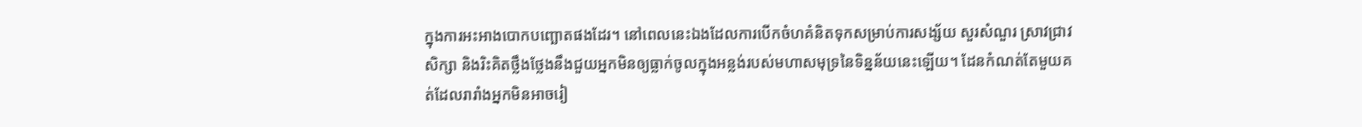ក្នុងការអះអាងបោកបញ្ឆោតផងដែរ។ នៅពេលនេះឯងដែលការបើកចំហគំនិតទុកសម្រាប់ការសង្ស័យ សួរសំណួរ ស្រាវជ្រាវ សិក្សា និងរិះគិតថ្លឹងថ្លែងនឹងជួយអ្នកមិនឲ្យធ្លាក់ចូលក្នុងអន្លង់របស់មហាសមុទ្រនៃទិន្នន័យនេះឡើយ។ ដែនកំណត់តែមួយគត់ដែលរារាំងអ្នកមិនអាចរៀ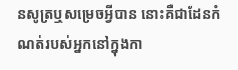នសូត្រឬសម្រេចអ្វីបាន នោះគឺជាដែនកំណត់របស់អ្នកនៅក្នុងកា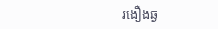រងឿងឆ្ង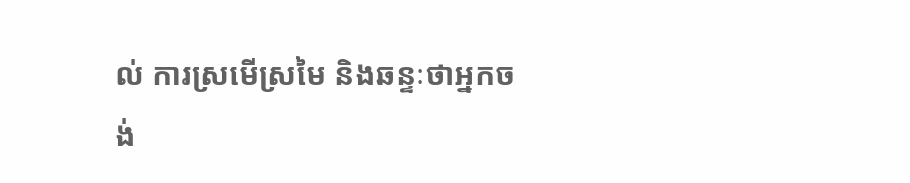ល់ ការស្រមើស្រមៃ និងឆន្ទៈថាអ្នកចង់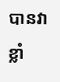បានវាខ្លាំ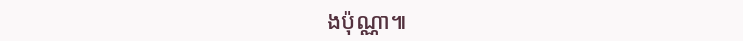ងប៉ុណ្ណា៕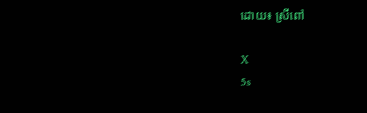ដោយ៖ ស្រីពៅ

X
5s